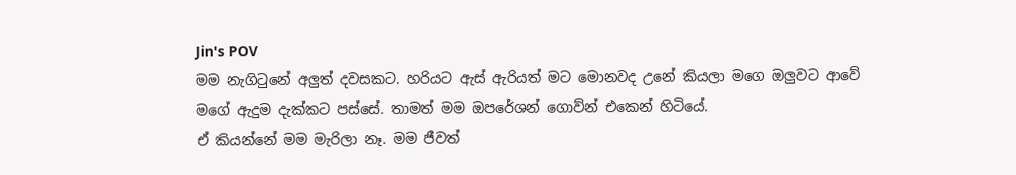Jin's POV
මම නැගිටුනේ අලුත් දවසකට. හරියට ඇස් ඇරියත් මට මොනවද උනේ කියලා මගෙ ඔලුවට ආවේ මගේ ඇදුම දැක්කට පස්සේ. තාමත් මම ඔපරේශන් ගොව්න් එකෙන් හිටියේ.
ඒ කියන්නේ මම මැරිලා නෑ. මම ජීවත්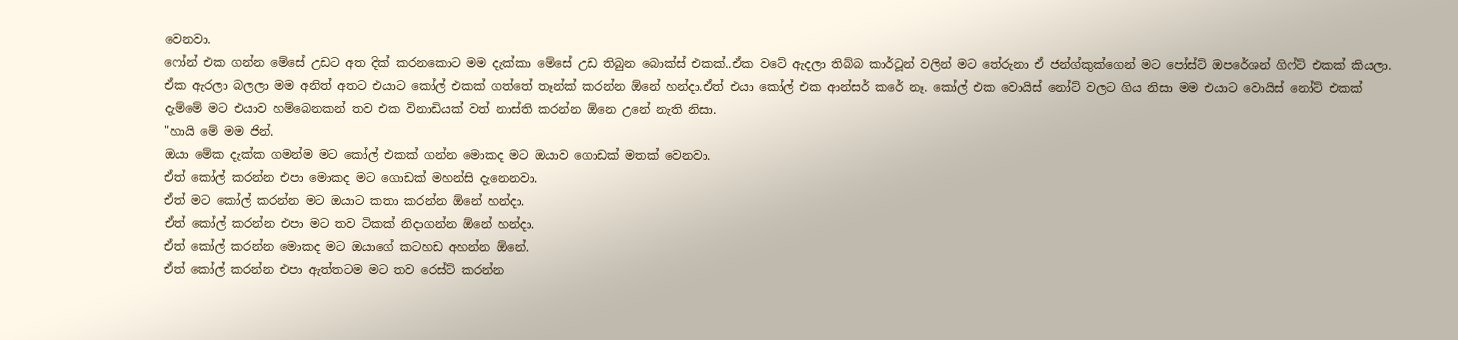වෙනවා.
ෆෝන් එක ගන්න මේසේ උඩට අත දික් කරනකොට මම දැක්කා මේසේ උඩ තිබුන බොක්ස් එකක්..ඒක වටේ ඇදලා තිබ්බ කාර්ටූන් වලින් මට තේරුනා ඒ ජන්ග්කුක්ගෙන් මට පෝස්ට් ඔපරේශන් ගිෆ්ට් එකක් කියලා. ඒක ඇරලා බලලා මම අනිත් අතට එයාට කෝල් එකක් ගත්තේ තෑන්ක් කරන්න ඕනේ හන්දා.ඒත් එයා කෝල් එක ආන්සර් කරේ නෑ. කෝල් එක වොයිස් නෝට් වලට ගිය නිසා මම එයාට වොයිස් නෝට් එකක් දැම්මේ මට එයාව හම්බෙනකන් තව එක විනාඩියක් වත් නාස්ති කරන්න ඕනෙ උනේ නැති නිසා.
"හායි මේ මම ජින්.
ඔයා මේක දැක්ක ගමන්ම මට කෝල් එකක් ගන්න මොකද මට ඔයාව ගොඩක් මතක් වෙනවා.
ඒත් කෝල් කරන්න එපා මොකද මට ගොඩක් මහන්සි දැනෙනවා.
ඒත් මට කෝල් කරන්න මට ඔයාට කතා කරන්න ඕනේ හන්දා.
ඒත් කෝල් කරන්න එපා මට තව ටිකක් නිදාගන්න ඕනේ හන්දා.
ඒත් කෝල් කරන්න මොකද මට ඔයාගේ කටහඩ අහන්න ඕනේ.
ඒත් කෝල් කරන්න එපා ඇත්තටම මට තව රෙස්ට් කරන්න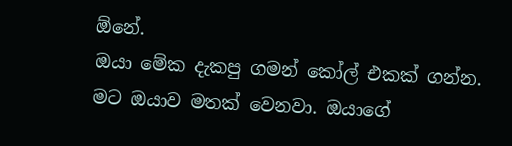ඕනේ.
ඔයා මේක දැකපු ගමන් කෝල් එකක් ගන්න. මට ඔයාව මතක් වෙනවා. ඔයාගේ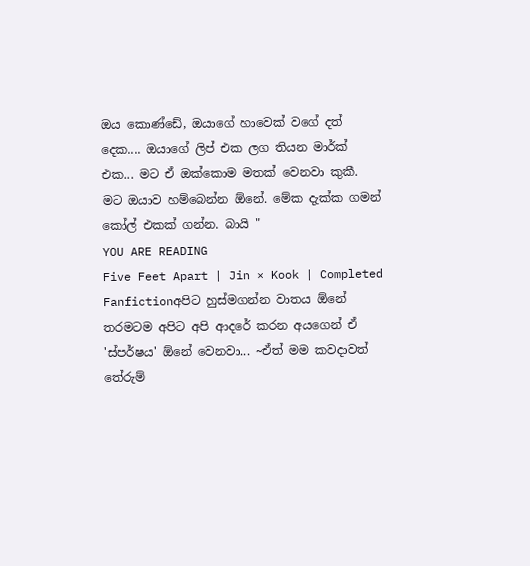ඔය කොණ්ඩේ, ඔයාගේ හාවෙක් වගේ දත් දෙක.... ඔයාගේ ලිප් එක ලග තියන මාර්ක් එක... මට ඒ ඔක්කොම මතක් වෙනවා කුකී. මට ඔයාව හම්බෙන්න ඕනේ. මේක දැක්ක ගමන් කෝල් එකක් ගන්න. බායි "
YOU ARE READING
Five Feet Apart | Jin × Kook | Completed
Fanfictionඅපිට හුස්මගන්න වාතය ඕනේ තරමටම අපිට අපි ආදරේ කරන අයගෙන් ඒ 'ස්පර්ෂය' ඕනේ වෙනවා... ~ඒත් මම කවදාවත් තේරුම්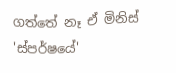ගත්තේ නෑ ඒ මිනිස් 'ස්පර්ෂයේ'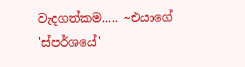වැදගත්කම..... ~එයාගේ 'ස්පර්ශයේ'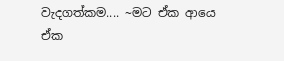වැදගත්කම.... ~මට ඒක ආයෙ ඒක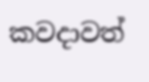කවදාවත්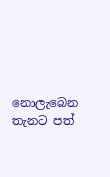නොලැබෙන තැනට පත්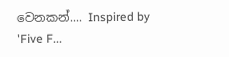වෙනකන්.... Inspired by 'Five F...